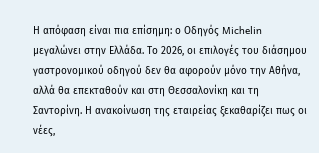Η απόφαση είναι πια επίσημη: ο Οδηγός Michelin μεγαλώνει στην Ελλάδα. Το 2026, οι επιλογές του διάσημου γαστρονομικού οδηγού δεν θα αφορούν μόνο την Αθήνα, αλλά θα επεκταθούν και στη Θεσσαλονίκη και τη Σαντορίνη. Η ανακοίνωση της εταιρείας ξεκαθαρίζει πως οι νέες,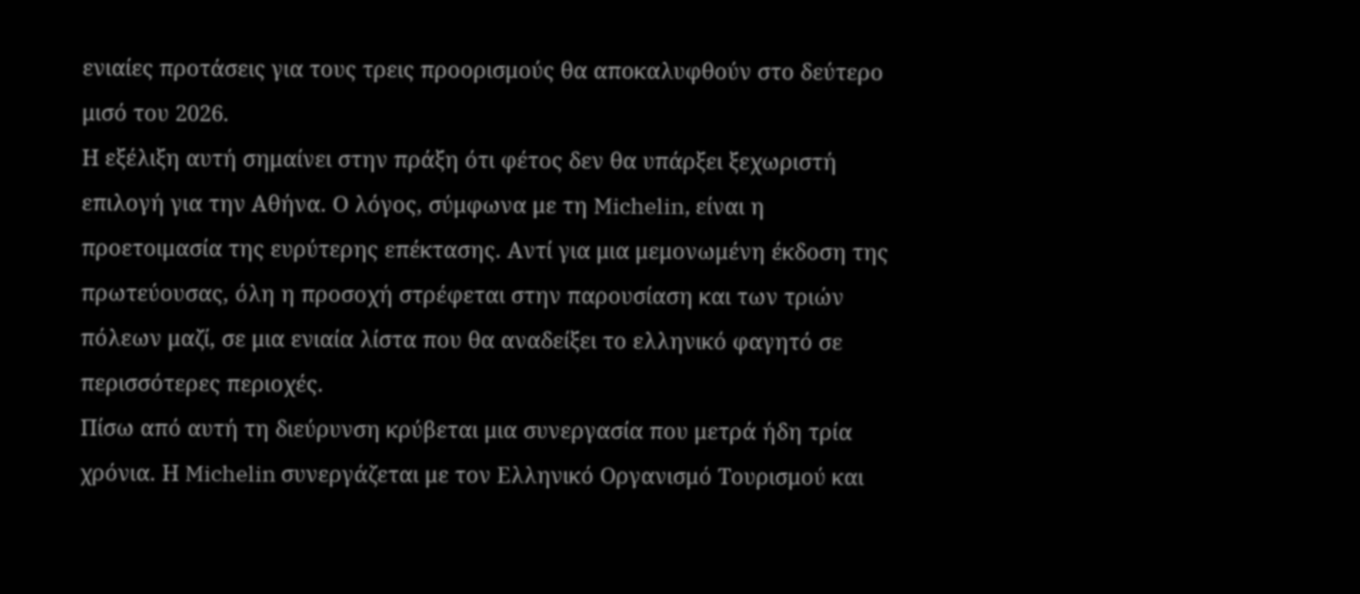ενιαίες προτάσεις για τους τρεις προορισμούς θα αποκαλυφθούν στο δεύτερο μισό του 2026.
Η εξέλιξη αυτή σημαίνει στην πράξη ότι φέτος δεν θα υπάρξει ξεχωριστή επιλογή για την Αθήνα. Ο λόγος, σύμφωνα με τη Michelin, είναι η προετοιμασία της ευρύτερης επέκτασης. Αντί για μια μεμονωμένη έκδοση της πρωτεύουσας, όλη η προσοχή στρέφεται στην παρουσίαση και των τριών πόλεων μαζί, σε μια ενιαία λίστα που θα αναδείξει το ελληνικό φαγητό σε περισσότερες περιοχές.
Πίσω από αυτή τη διεύρυνση κρύβεται μια συνεργασία που μετρά ήδη τρία χρόνια. Η Michelin συνεργάζεται με τον Ελληνικό Οργανισμό Τουρισμού και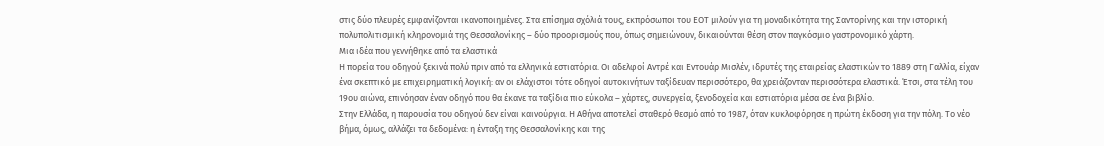στις δύο πλευρές εμφανίζονται ικανοποιημένες. Στα επίσημα σχόλιά τους, εκπρόσωποι του ΕΟΤ μιλούν για τη μοναδικότητα της Σαντορίνης και την ιστορική πολυπολιτισμική κληρονομιά της Θεσσαλονίκης – δύο προορισμούς που, όπως σημειώνουν, δικαιούνται θέση στον παγκόσμιο γαστρονομικό χάρτη.
Μια ιδέα που γεννήθηκε από τα ελαστικά
Η πορεία του οδηγού ξεκινά πολύ πριν από τα ελληνικά εστιατόρια. Οι αδελφοί Αντρέ και Εντουάρ Μισλέν, ιδρυτές της εταιρείας ελαστικών το 1889 στη Γαλλία, είχαν ένα σκεπτικό με επιχειρηματική λογική: αν οι ελάχιστοι τότε οδηγοί αυτοκινήτων ταξίδευαν περισσότερο, θα χρειάζονταν περισσότερα ελαστικά. Έτσι, στα τέλη του 19ου αιώνα, επινόησαν έναν οδηγό που θα έκανε τα ταξίδια πιο εύκολα – χάρτες, συνεργεία, ξενοδοχεία και εστιατόρια μέσα σε ένα βιβλίο.
Στην Ελλάδα, η παρουσία του οδηγού δεν είναι καινούργια. Η Αθήνα αποτελεί σταθερό θεσμό από το 1987, όταν κυκλοφόρησε η πρώτη έκδοση για την πόλη. Το νέο βήμα, όμως, αλλάζει τα δεδομένα: η ένταξη της Θεσσαλονίκης και της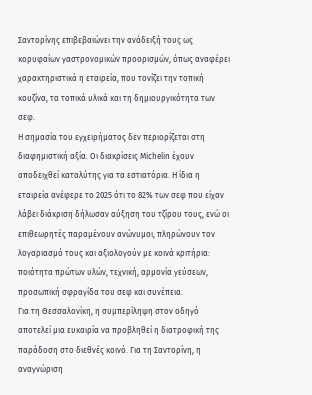Σαντορίνης επιβεβαιώνει την ανάδειξή τους ως κορυφαίων γαστρονομικών προορισμών, όπως αναφέρει χαρακτηριστικά η εταιρεία, που τονίζει την τοπική κουζίνα, τα τοπικά υλικά και τη δημιουργικότητα των σεφ.
Η σημασία του εγχειρήματος δεν περιορίζεται στη διαφημιστική αξία. Οι διακρίσεις Michelin έχουν αποδειχθεί καταλύτης για τα εστιατόρια. Η ίδια η εταιρεία ανέφερε το 2025 ότι το 82% των σεφ που είχαν λάβει διάκριση δήλωσαν αύξηση του τζίρου τους, ενώ οι επιθεωρητές παραμένουν ανώνυμοι, πληρώνουν τον λογαριασμό τους και αξιολογούν με κοινά κριτήρια: ποιότητα πρώτων υλών, τεχνική, αρμονία γεύσεων, προσωπική σφραγίδα του σεφ και συνέπεια.
Για τη Θεσσαλονίκη, η συμπερίληψη στον οδηγό αποτελεί μια ευκαιρία να προβληθεί η διατροφική της παράδοση στο διεθνές κοινό. Για τη Σαντορίνη, η αναγνώριση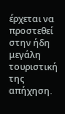έρχεται να προστεθεί στην ήδη μεγάλη τουριστική της απήχηση.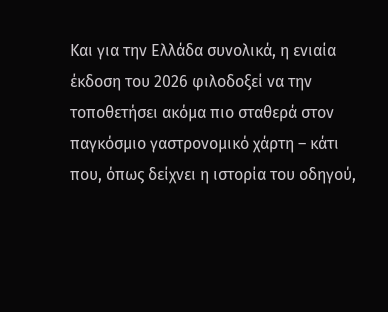Και για την Ελλάδα συνολικά, η ενιαία έκδοση του 2026 φιλοδοξεί να την τοποθετήσει ακόμα πιο σταθερά στον παγκόσμιο γαστρονομικό χάρτη – κάτι που, όπως δείχνει η ιστορία του οδηγού,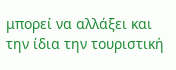μπορεί να αλλάξει και την ίδια την τουριστική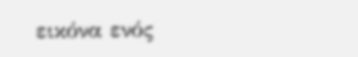εικόνα ενός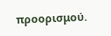προορισμού.